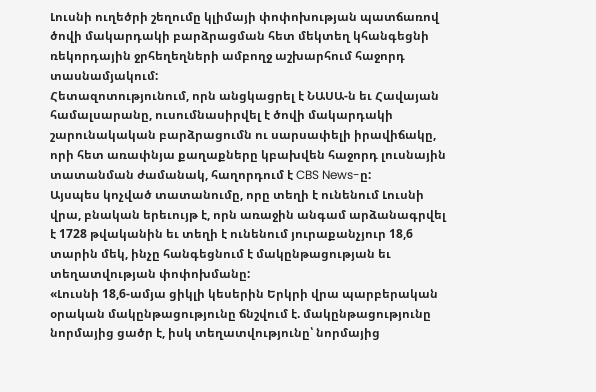Լուսնի ուղեծրի շեղումը կլիմայի փոփոխության պատճառով ծովի մակարդակի բարձրացման հետ մեկտեղ կհանգեցնի ռեկորդային ջրհեղեղների ամբողջ աշխարհում հաջորդ տասնամյակում:
Հետազոտությունում, որն անցկացրել է ՆԱՍԱ-ն եւ Հավայան համալսարանը, ուսումնասիրվել է ծովի մակարդակի շարունակական բարձրացումն ու սարսափելի իրավիճակը, որի հետ առափնյա քաղաքները կբախվեն հաջորդ լուսնային տատանման ժամանակ, հաղորդում է CBS News-ը:
Այսպես կոչված տատանումը, որը տեղի է ունենում Լուսնի վրա, բնական երեւույթ է, որն առաջին անգամ արձանագրվել է 1728 թվականին եւ տեղի է ունենում յուրաքանչյուր 18,6 տարին մեկ, ինչը հանգեցնում է մակընթացության եւ տեղատվության փոփոխմանը:
«Լուսնի 18,6-ամյա ցիկլի կեսերին Երկրի վրա պարբերական օրական մակընթացությունը ճնշվում է. մակընթացությունը նորմայից ցածր է, իսկ տեղատվությունը՝ նորմայից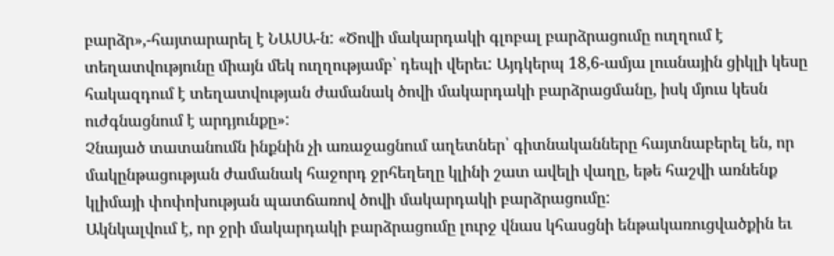բարձր»,-հայտարարել է ՆԱՍԱ-ն: «Ծովի մակարդակի գլոբալ բարձրացումը ուղղում է տեղատվությունը միայն մեկ ուղղությամբ՝ դեպի վերեւ: Այդկերպ 18,6-ամյա լուսնային ցիկլի կեսը հակազդում է տեղատվության ժամանակ ծովի մակարդակի բարձրացմանը, իսկ մյուս կեսն ուժգնացնում է արդյունքը»:
Չնայած տատանումն ինքնին չի առաջացնում աղետներ՝ գիտնականները հայտնաբերել են, որ մակընթացության ժամանակ հաջորդ ջրհեղեղը կլինի շատ ավելի վաղը, եթե հաշվի առնենք կլիմայի փոփոխության պատճառով ծովի մակարդակի բարձրացումը:
Ակնկալվում է, որ ջրի մակարդակի բարձրացումը լուրջ վնաս կհասցնի ենթակառուցվածքին եւ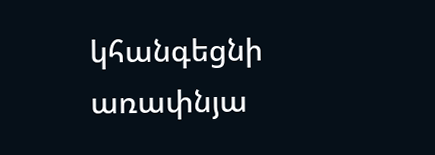կհանգեցնի առափնյա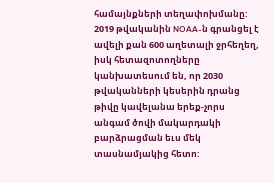համայնքների տեղափոխմանը:
2019 թվականին NOAA-ն գրանցել է ավելի քան 600 աղետալի ջրհեղեղ, իսկ հետազոտողները կանխատեսում են, որ 2030 թվականների կեսերին դրանց թիվը կավելանա երեք-չորս անգամ ծովի մակարդակի բարձրացման եւս մեկ տասնամյակից հետո: